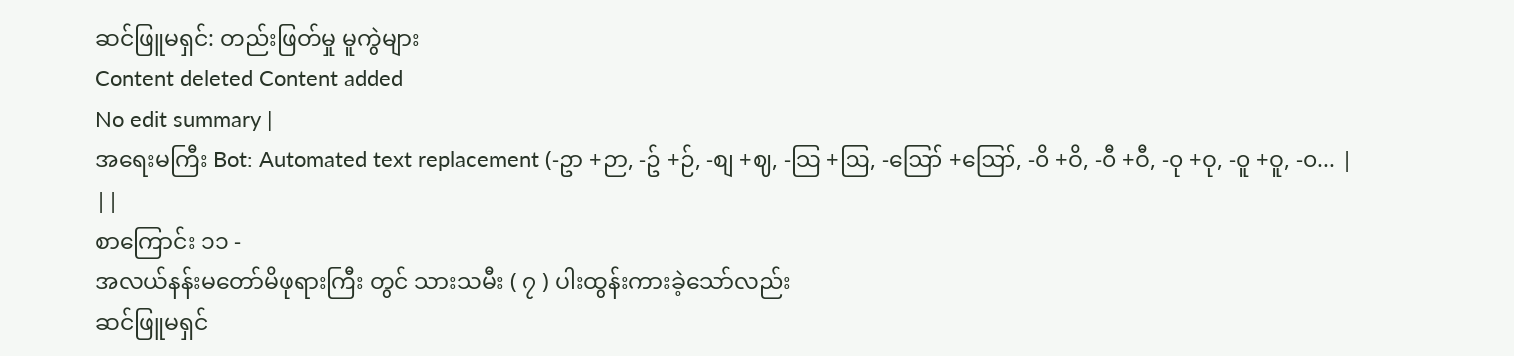ဆင်ဖြူမရှင်: တည်းဖြတ်မှု မူကွဲများ
Content deleted Content added
No edit summary |
အရေးမကြီး Bot: Automated text replacement (-ဥာ +ဉာ, -ဥ် +ဉ်, -စျ +ဈ, -သြ +ဩ, -ဪ +ဪ, -၀ိ +ဝိ, -၀ီ +ဝီ, -၀ု +ဝု, -၀ူ +ဝူ, -၀... |
||
စာကြောင်း ၁၁ -
အလယ်နန်းမတော်မိဖုရားကြီး တွင် သားသမီး ( ၇ ) ပါးထွန်းကားခဲ့သော်လည်း
ဆင်ဖြူမရှင်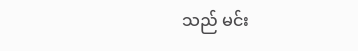သည် မင်း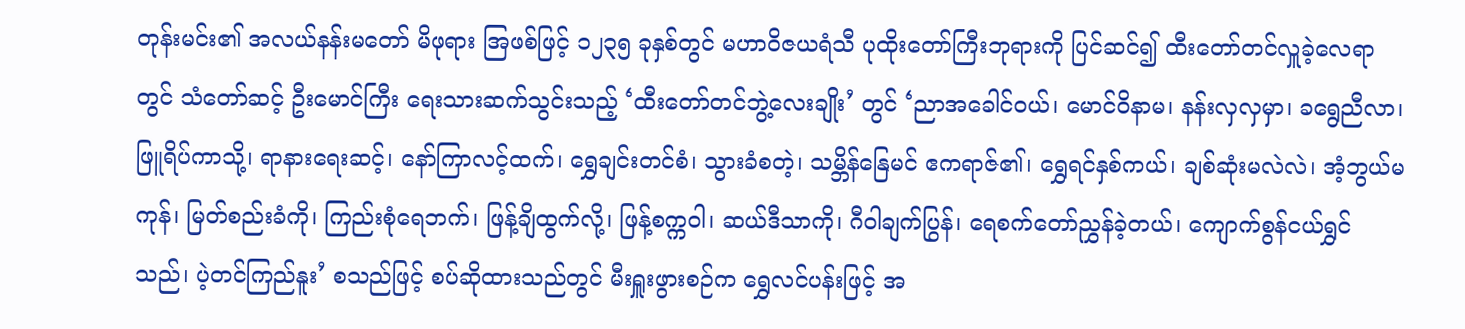တုန်းမင်း၏ အလယ်နန်းမတော် မိဖုရား အြဖစ်ဖြင့် ၁၂၃၅ ခုနှစ်တွင် မဟာဝိဇယရံသီ ပုထိုးတော်ကြီးဘုရားကို ပြင်ဆင်၍ ထီးတော်တင်လှူခဲ့လေရာတွင် သံတော်ဆင့် ဦးမောင်ကြီး ရေးသားဆက်သွင်းသည့် ‘ထီးတော်တင်ဘွဲ့လေးချိုး’ တွင် ‘ညာအခေါင်ဝယ်၊ မောင်ဝိနာမ၊ နန်းလှလှမှာ၊ ခရွေညီလာ၊ ဖြူရိပ်ကာသို့၊ ရာနားရေးဆင့်၊ နော်ကြာလင့်ထက်၊ ရွှေချင်းတင်စံ၊ သွားခံစတဲ့၊ သမ္ဘိန်နြေမင် ဧကရာဇ်၏၊ ရွှေရင်နှစ်ကယ်၊ ချစ်ဆုံးမလဲလဲ၊ အံ့ဘွယ်မကုန်၊ မြတ်စည်းခံကို၊ ကြည်းစုံရေဘက်၊ ဖြန့်ချိထွက်လို့၊ ဖြန့်စက္ကဝါ၊ ဆယ်ဒီသာကို၊ ဂီဝါချက်ပြွန်၊ ရေစက်တော်ညွှန်ခဲ့တယ်၊ ကျောက်စွန်ငယ်ရွှင်သည်၊ ပဲ့တင်ကြည်နူး’ စသည်ဖြင့် စပ်ဆိုထားသည်တွင် မီးရှူးဖွားစဉ်က ရွှေလင်ပန်းဖြင့် အ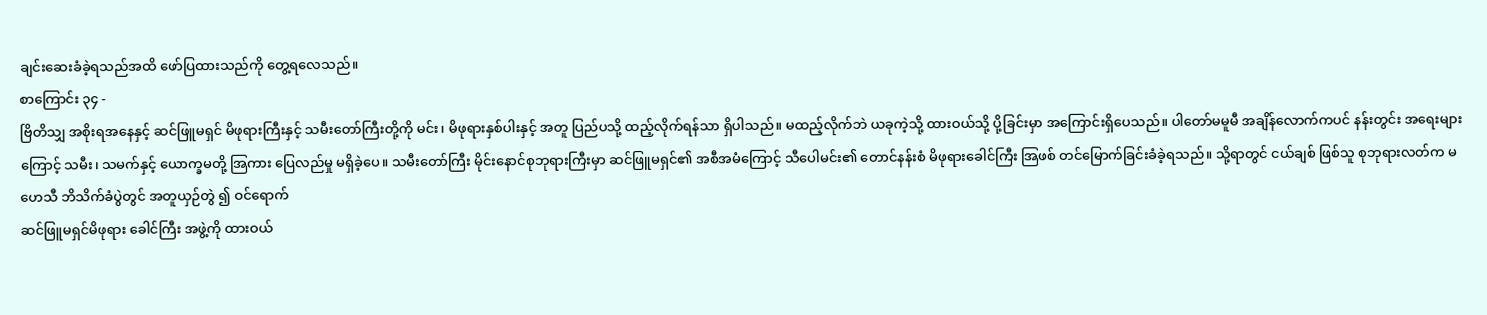ချင်းဆေးခံခဲ့ရသည်အထိ ဖော်ပြထားသည်ကို တွေ့ရလေသည်။
စာကြောင်း ၃၄ -
ဗြိတိသျှ အစိုးရအနေနှင့် ဆင်ဖြူမရှင် မိဖုရားကြီးနှင့် သမီးတော်ကြီးတို့ကို မင်း၊ မိဖုရားနှစ်ပါးနှင့် အတူ ပြည်ပသို့ ထည့်လိုက်ရန်သာ ရှိပါသည်။ မထည့်လိုက်ဘဲ ယခုကဲ့သို့ ထားဝယ်သို့ ပို့ခြင်းမှာ အကြောင်းရှိပေသည်။ ပါတော်မမူမီ အချိန်လောက်ကပင် နန်းတွင်း အရေးများကြောင့် သမီး၊ သမက်နှင့် ယောက္ခမတို့ အြကား ပြေလည်မှု မရှိခဲ့ပေ။ သမီးတော်ကြီး မိုင်းနောင်စုဘုရားကြီးမှာ ဆင်ဖြူမရှင်၏ အစီအမံကြောင့် သီပေါမင်း၏ တောင်နန်းစံ မိဖုရားခေါင်ကြီး အြဖစ် တင်မြောက်ခြင်းခံခဲ့ရသည်။ သို့ရာတွင် ငယ်ချစ် ဖြစ်သူ စုဘုရားလတ်က မဟေသီ ဘိသိက်ခံပွဲတွင် အတူယှဉ်တွဲ ၍ ဝင်ရောက်
ဆင်ဖြူမရှင်မိဖုရား ခေါင်ကြီး အဖွဲ့ကို ထားဝယ်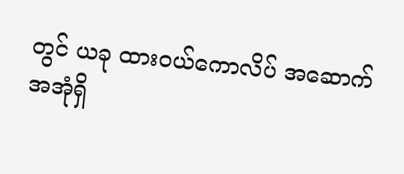တွင် ယခု ထားဝယ်ကောလိပ် အဆောက်အအုံရှိ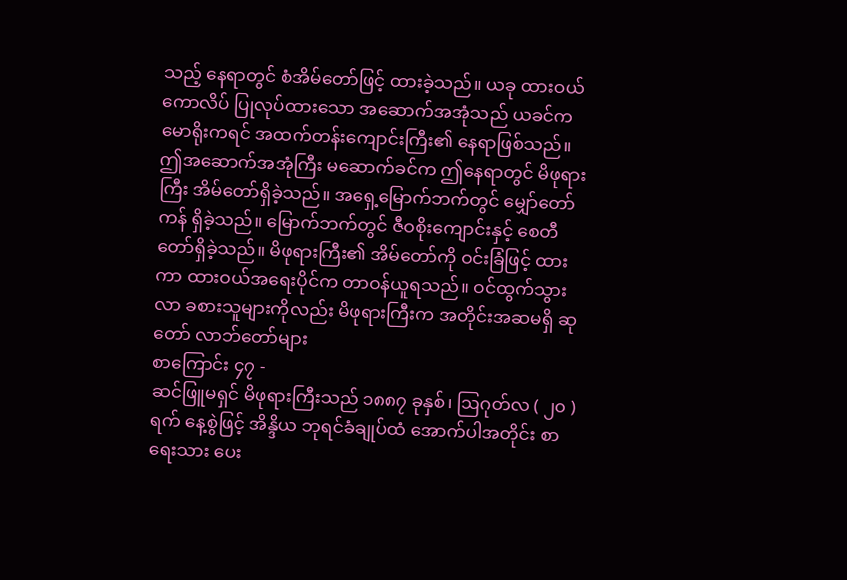သည့် နေရာတွင် စံအိမ်တော်ဖြင့် ထားခဲ့သည်။ ယခု ထားဝယ်ကောလိပ် ပြုလုပ်ထားသော အဆောက်အအုံသည် ယခင်က မောရိုးကရင် အထက်တန်းကျောင်းကြီး၏ နေရာဖြစ်သည်။ ဤအဆောက်အအုံကြီး မဆောက်ခင်က ဤနေရာတွင် မိဖုရားကြီး အိမ်တော်ရှိခဲ့သည်။ အရှေ့မြောက်ဘက်တွင် မျှော်တော်ကန် ရှိခဲ့သည်။ မြောက်ဘက်တွင် ဇီဝစိုးကျောင်းနှင့် စေတီတော်ရှိခဲ့သည်။ မိဖုရားကြီး၏ အိမ်တော်ကို ဝင်းခြံဖြင့် ထားကာ ထားဝယ်အရေးပိုင်က တာဝန်ယူရသည်။ ဝင်ထွက်သွားလာ ခစားသူများကိုလည်း မိဖုရားကြီးက အတိုင်းအဆမရှိ ဆုတော် လာဘ်တော်များ
စာကြောင်း ၄၇ -
ဆင်ဖြူမရှင် မိဖုရားကြီးသည် ၁၈၈၇ ခုနှစ်၊ ဩဂုတ်လ ( ၂၀ ) ရက် နေ့စွဲဖြင့် အိန္ဒိယ ဘုရင်ခံချုပ်ထံ အောက်ပါအတိုင်း စာရေးသား ပေး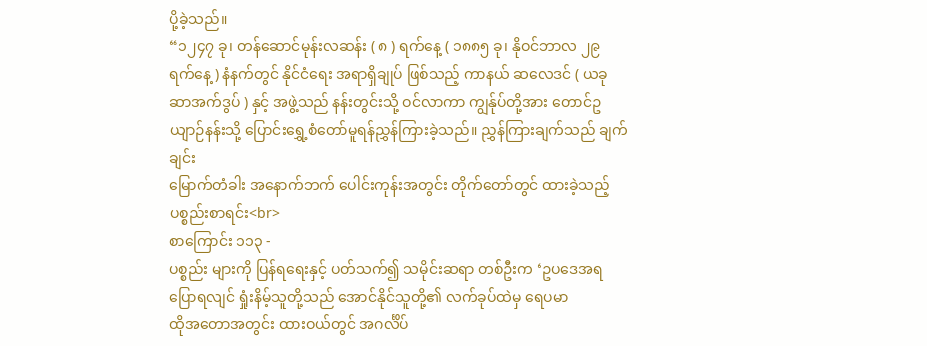ပို့ခဲ့သည်။
“၁၂၄၇ ခု၊ တန်ဆောင်မုန်းလဆန်း ( ၈ ) ရက်နေ့ ( ၁၈၈၅ ခု၊ နိုဝင်ဘာလ ၂၉ ရက်နေ့ ) နံနက်တွင် နိုင်ငံရေး အရာရှိချုပ် ဖြစ်သည့် ကာနယ် ဆလေဒင် ( ယခု ဆာအက်ဒွပ် ) နှင့် အဖွဲ့သည် နန်းတွင်းသို့ ဝင်လာကာ ကျွန်ုပ်တို့အား တောင်ဥယျာဉ်နန်းသို့ ပြောင်းရွှေ့စံတော်မူရန်ညွှန်ကြားခဲ့သည်။ ညွှန်ကြားချက်သည် ချက်ချင်း
မြောက်တံခါး အနောက်ဘက် ပေါင်းကုန်းအတွင်း တိုက်တော်တွင် ထားခဲ့သည့် ပစ္စည်းစာရင်း<br>
စာကြောင်း ၁၁၃ -
ပစ္စည်း များကို ပြန်ရရေးနှင့် ပတ်သက်၍ သမိုင်းဆရာ တစ်ဦးက ‘ဥပဒေအရ ပြောရလျင် ရှုံးနိမ့်သူတို့သည် အောင်နိုင်သူတို့၏ လက်ခုပ်ထဲမှ ရေပမာ
ထိုအတောအတွင်း ထားဝယ်တွင် အဂင်္လိပ်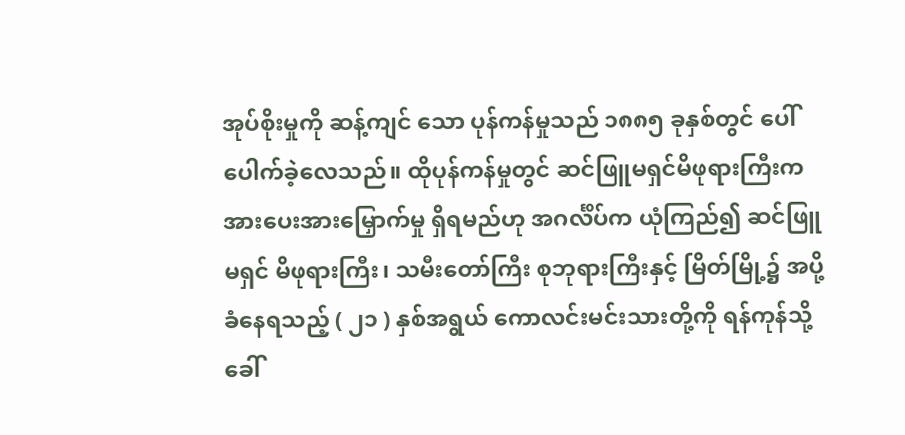အုပ်စိုးမှုကို ဆန့်ကျင် သော ပုန်ကန်မှုသည် ၁၈၈၅ ခုနှစ်တွင် ပေါ်ပေါက်ခဲ့လေသည်။ ထိုပုန်ကန်မှုတွင် ဆင်ဖြူမရှင်မိဖုရားကြီးက အားပေးအားမြှောက်မှု ရှိရမည်ဟု အဂင်္လိပ်က ယုံကြည်၍ ဆင်ဖြူမရှင် မိဖုရားကြီး၊ သမီးတော်ကြီး စုဘုရားကြီးနှင့် မြိတ်မြို့၌ အပို့ခံနေရသည့် ( ၂၁ ) နှစ်အရွယ် ကောလင်းမင်းသားတို့ကို ရန်ကုန်သို့ ခေါ်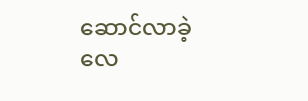ဆောင်လာခဲ့လေ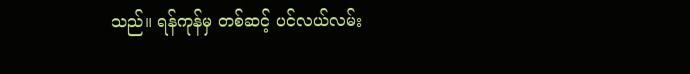သည်။ ရန်ကုန်မှ တစ်ဆင့် ပင်လယ်လမ်း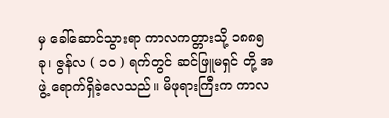မှ ခေါ်ဆောင်သွားရာ ကာလကတ္တားသို့ ၁၈၈၅ ခု၊ ဇွန်လ ( ၁၀ ) ရက်တွင် ဆင်ဖြူမရှင် တို့ အဖွဲ့ ရောက်ရှိခဲ့လေသည်။ မိဖုရားကြီးက ကာလ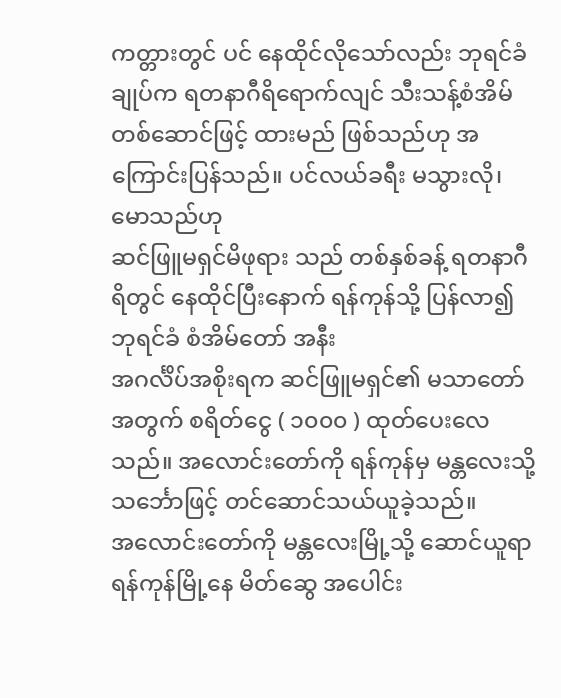ကတ္တားတွင် ပင် နေထိုင်လိုသော်လည်း ဘုရင်ခံချုပ်က ရတနာဂီရိရောက်လျင် သီးသန့်စံအိမ်တစ်ဆောင်ဖြင့် ထားမည် ဖြစ်သည်ဟု အကြောင်းပြန်သည်။ ပင်လယ်ခရီး မသွားလို၊ မောသည်ဟု
ဆင်ဖြူမရှင်မိဖုရား သည် တစ်နှစ်ခန့် ရတနာဂီရိတွင် နေထိုင်ပြီးနောက် ရန်ကုန်သို့ ပြန်လာ၍ ဘုရင်ခံ စံအိမ်တော် အနီး
အဂင်္လိပ်အစိုးရက ဆင်ဖြူမရှင်၏ မသာတော်အတွက် စရိတ်ငွေ ( ၁၀၀၀ ) ထုတ်ပေးလေသည်။ အလောင်းတော်ကို ရန်ကုန်မှ မန္တလေးသို့ သင်္ဘောဖြင့် တင်ဆောင်သယ်ယူခဲ့သည်။
အလောင်းတော်ကို မန္တလေးမြို့သို့ ဆောင်ယူရာရန်ကုန်မြို့နေ မိတ်ဆွေ အပေါင်း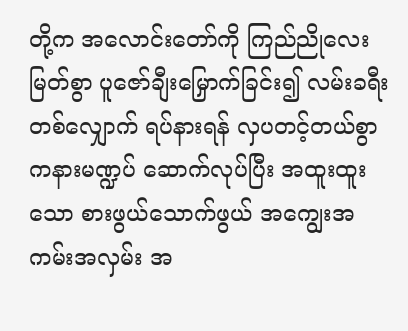တို့က အလောင်းတော်ကို ကြည်ညိုလေးမြတ်စွာ ပူဇော်ချီးမြှောက်ခြင်း၍ လမ်းခရီးတစ်လျှောက် ရပ်နားရန် လှပတင့်တယ်စွာ ကနားမဏ္ဍပ် ဆောက်လုပ်ပြီး အထူးထူးသော စားဖွယ်သောက်ဖွယ် အကျွေးအကမ်းအလှမ်း အ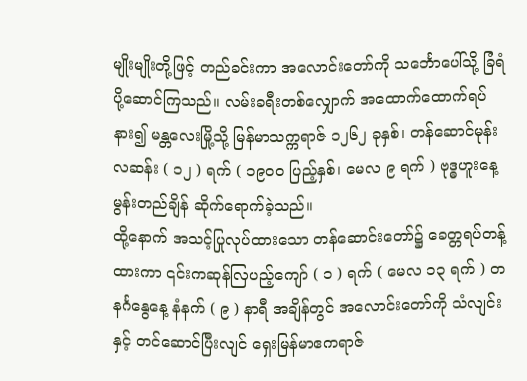မျိုးမျိုးတို့ဖြင့် တည်ခင်းကာ အလောင်းတော်ကို သင်္ဘောပေါ်သို့ ခြံရံ ပို့ဆောင်ကြသည်။ လမ်းခရီးတစ်လျှောက် အထောက်ထောက်ရပ်နား၍ မန္တလေးမြို့သို့ မြန်မာသက္ကရာဇ် ၁၂၆၂ ခုနှစ်၊ တန်ဆောင်မုန်းလဆန်း ( ၁၂ ) ရက် ( ၁၉၀၀ ပြည့်နှစ်၊ မေလ ၉ ရက် ) ဗုဒ္ဓဟူးနေ့ မွန်းတည်ချိန် ဆိုက်ရောက်ခဲ့သည်။
ထို့နောက် အသင့်ပြုလုပ်ထားသော တန်ဆောင်းတော်၌ ခေတ္တရပ်တန့်ထားကာ ၎င်းကဆုန်လြပည့်ကျော် ( ၁ ) ရက် ( မေလ ၁၃ ရက် ) တနင်္ဂနွေနေ့ နံနက် ( ၉ ) နာရီ အချိန်တွင် အလောင်းတော်ကို သံလျင်းနှင့် တင်ဆောင်ပြီးလျင် ရှေးမြန်မာဧကရာဇ်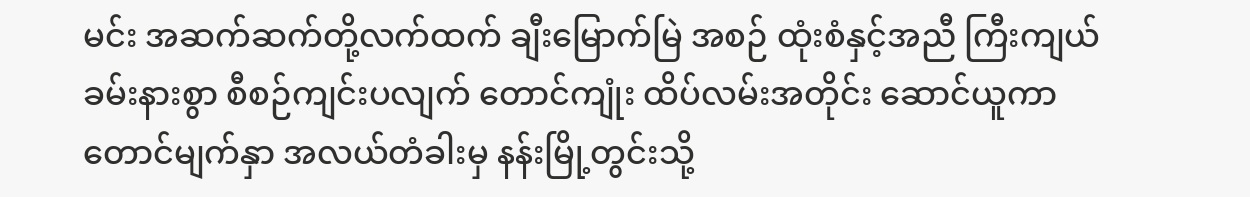မင်း အဆက်ဆက်တို့လက်ထက် ချီးမြောက်မြဲ အစဉ် ထုံးစံနှင့်အညီ ကြီးကျယ်ခမ်းနားစွာ စီစဉ်ကျင်းပလျက် တောင်ကျုံး ထိပ်လမ်းအတိုင်း ဆောင်ယူကာ တောင်မျက်နှာ အလယ်တံခါးမှ နန်းမြို့တွင်းသို့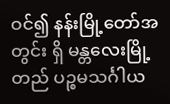ဝင်၍ နန်းမြို့တော်အတွင်း ရှိ မန္တလေးမြို့တည် ပဉ္စမသင်္ဂါယ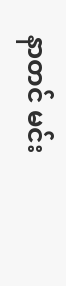နာတင် မင်း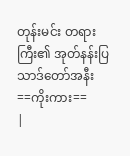တုန်းမင်း တရားကြီး၏ အုတ်နန်းပြသာဒ်တော်အနီး
==ကိုးကား==
|